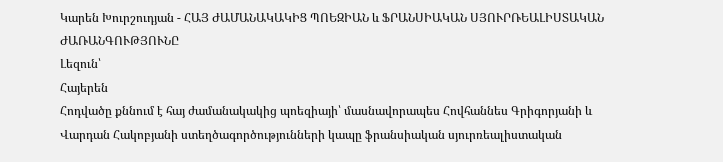Կարեն Խուրշուդյան - ՀԱՅ ԺԱՄԱՆԱԿԱԿԻՑ ՊՈԵԶԻԱՆ և ՖՐԱՆՍԻԱԿԱՆ ՍՅՈՒՐՌԵԱԼԻՍՏԱԿԱՆ ԺԱՌԱՆԳՈՒԹՅՈՒՆԸ
Լեզուն՝
Հայերեն
Հոդվածը քննում է հայ ժամանակակից պոեզիայի՝ մասնավորապես Հովհաննես Գրիգորյանի և Վարդան Հակոբյանի ստեղծագործությունների կապը ֆրանսիական սյուրռեալիստական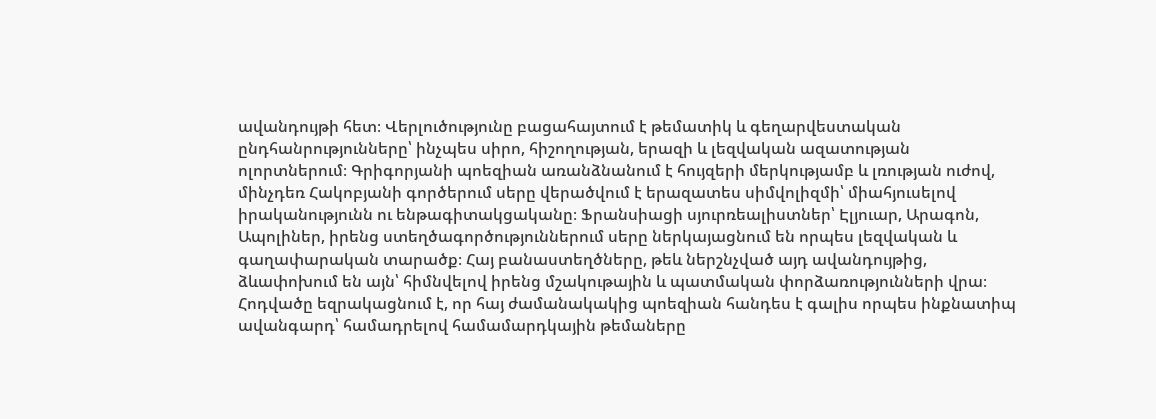ավանդույթի հետ։ Վերլուծությունը բացահայտում է թեմատիկ և գեղարվեստական ընդհանրությունները՝ ինչպես սիրո, հիշողության, երազի և լեզվական ազատության ոլորտներում։ Գրիգորյանի պոեզիան առանձնանում է հույզերի մերկությամբ և լռության ուժով, մինչդեռ Հակոբյանի գործերում սերը վերածվում է երազատես սիմվոլիզմի՝ միահյուսելով իրականությունն ու ենթագիտակցականը։ Ֆրանսիացի սյուրռեալիստներ՝ Էլյուար, Արագոն, Ապոլիներ, իրենց ստեղծագործություններում սերը ներկայացնում են որպես լեզվական և գաղափարական տարածք։ Հայ բանաստեղծները, թեև ներշնչված այդ ավանդույթից, ձևափոխում են այն՝ հիմնվելով իրենց մշակութային և պատմական փորձառությունների վրա։ Հոդվածը եզրակացնում է, որ հայ ժամանակակից պոեզիան հանդես է գալիս որպես ինքնատիպ ավանգարդ՝ համադրելով համամարդկային թեմաները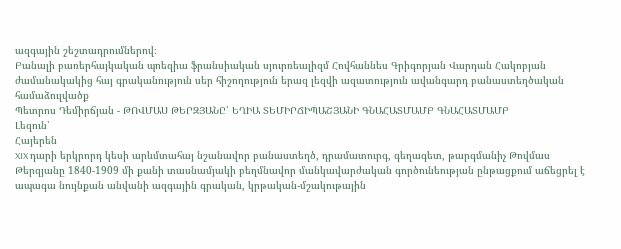ազգային շեշտադրումներով։
Բանալի բառերհայկական պոեզիա ֆրանսիական սյուրռեալիզմ Հովհաննես Գրիգորյան Վարդան Հակոբյան ժամանակակից հայ գրականություն սեր հիշողություն երազ լեզվի ազատություն ավանգարդ բանաստեղծական համաձուլվածք
Պետրոս Դեմիրճյան - ԹՈՎՄԱՍ ԹԵՐԶՅԱՆԸ՝ ԵՂԻԱ ՏԵՄԻՐՃԻՊԱՇՅԱՆԻ ԳՆԱՀԱՏՄԱՄԲ ԳՆԱՀԱՏՄԱՄԲ
Լեզուն՝
Հայերեն
XIX դարի երկրորդ կեսի արևմտահայ նշանավոր բանաստեղծ, դրամատուրգ, գեղագետ, թարգմանիչ Թովմաս Թերզյանը 1840-1909 մի քանի տասնամյակի բեղմնավոր մանկավարժական գործունեության ընթացքում աճեցրել է ապագա նույնքան անվանի ազգային գրական, կրթական-մշակութային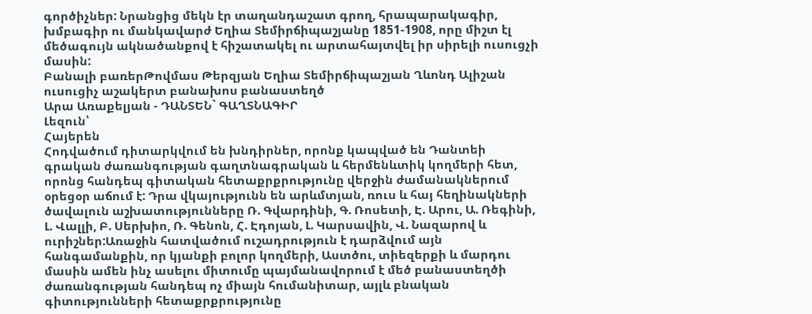գործիչներ: Նրանցից մեկն էր տաղանդաշատ գրող, հրապարակագիր, խմբագիր ու մանկավարժ Եղիա Տեմիրճիպաշյանը 1851-1908, որը միշտ էլ մեծագույն ակնածանքով է հիշատակել ու արտահայտվել իր սիրելի ուսուցչի մասին:
Բանալի բառերԹովմաս Թերզյան Եղիա Տեմիրճիպաշյան Ղևոնդ Ալիշան ուսուցիչ աշակերտ բանախոս բանաստեղծ
Արա Առաքելյան - ԴԱՆՏԵՆ` ԳԱՂՏՆԱԳԻՐ
Լեզուն՝
Հայերեն
Հոդվածում դիտարկվում են խնդիրներ, որոնք կապված են Դանտեի գրական ժառանգության գաղտնագրական և հերմենևտիկ կողմերի հետ, որոնց հանդեպ գիտական հետաքրքրությունը վերջին ժամանակներում օրեցօր աճում է: Դրա վկայությունն են արևմտյան, ռուս և հայ հեղինակների ծավալուն աշխատությունները Ռ. Գվարդինի, Գ. Ռոսետի, Է. Արու, Ա. Ռեգինի, Լ. Վալլի, Բ. Սերխիո, Ռ. Գենոն, Հ. Էդոյան, Լ. Կարսավին, Վ. Նազարով և ուրիշներ:Առաջին հատվածում ուշադրություն է դարձվում այն հանգամանքին, որ կյանքի բոլոր կողմերի, Աստծու, տիեզերքի և մարդու մասին ամեն ինչ ասելու միտումը պայմանավորում է մեծ բանաստեղծի ժառանգության հանդեպ ոչ միայն հումանիտար, այլև բնական գիտությունների հետաքրքրությունը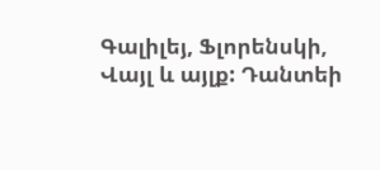Գալիլեյ, Ֆլորենսկի, Վայլ և այլք: Դանտեի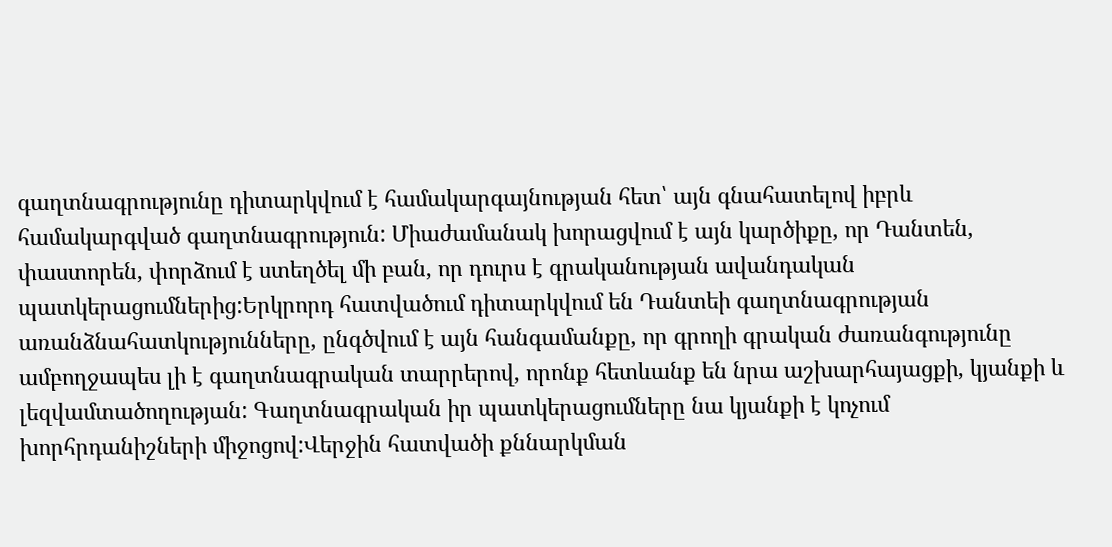գաղտնագրությունը դիտարկվում է համակարգայնության հետ՝ այն գնահատելով իբրև համակարգված գաղտնագրություն: Միաժամանակ խորացվում է այն կարծիքը, որ Դանտեն, փաստորեն, փորձում է ստեղծել մի բան, որ դուրս է գրականության ավանդական պատկերացումներից:Երկրորդ հատվածում դիտարկվում են Դանտեի գաղտնագրության առանձնահատկությունները, ընգծվում է այն հանգամանքը, որ գրողի գրական ժառանգությունը ամբողջապես լի է գաղտնագրական տարրերով, որոնք հետևանք են նրա աշխարհայացքի, կյանքի և լեզվամտածողության: Գաղտնագրական իր պատկերացումները նա կյանքի է կոչում խորհրդանիշների միջոցով:Վերջին հատվածի քննարկման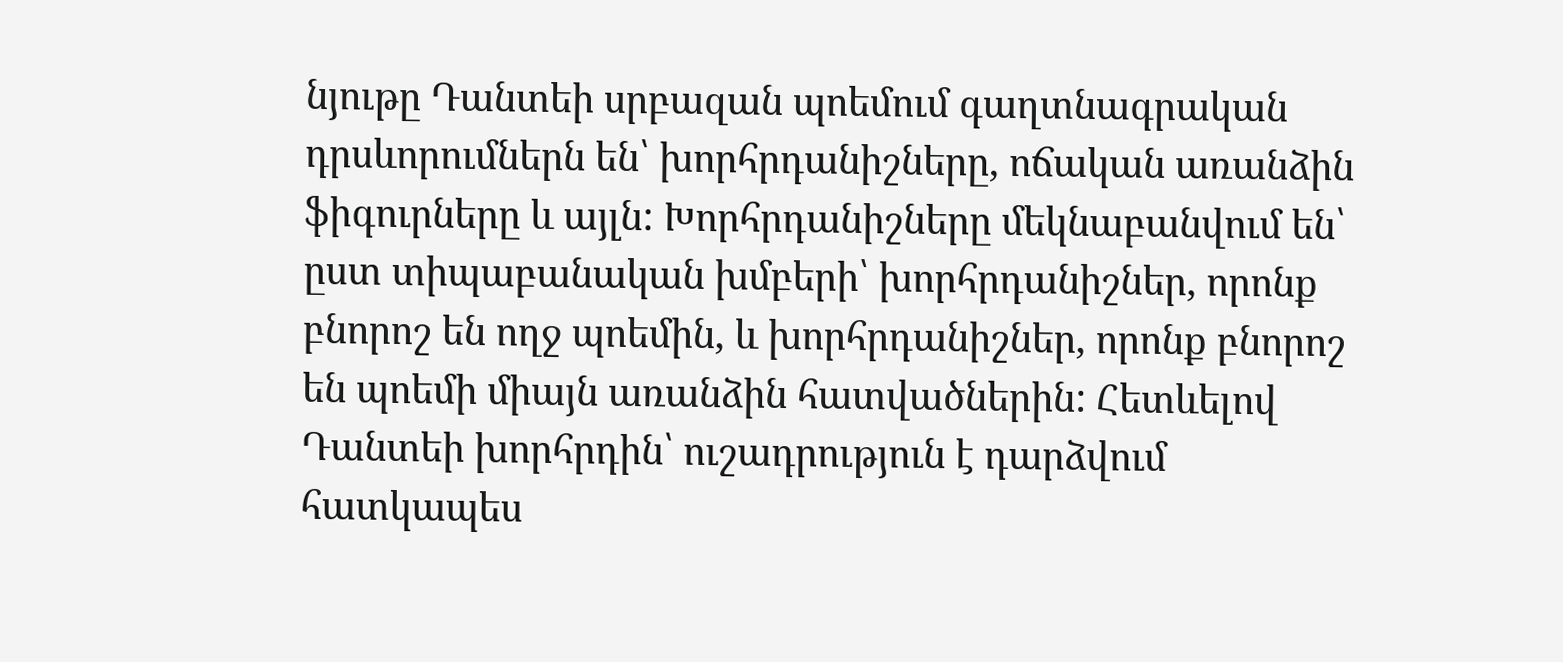նյութը Դանտեի սրբազան պոեմում գաղտնագրական դրսևորումներն են՝ խորհրդանիշները, ոճական առանձին ֆիգուրները և այլն: Խորհրդանիշները մեկնաբանվում են՝ ըստ տիպաբանական խմբերի՝ խորհրդանիշներ, որոնք բնորոշ են ողջ պոեմին, և խորհրդանիշներ, որոնք բնորոշ են պոեմի միայն առանձին հատվածներին: Հետևելով Դանտեի խորհրդին՝ ուշադրություն է դարձվում հատկապես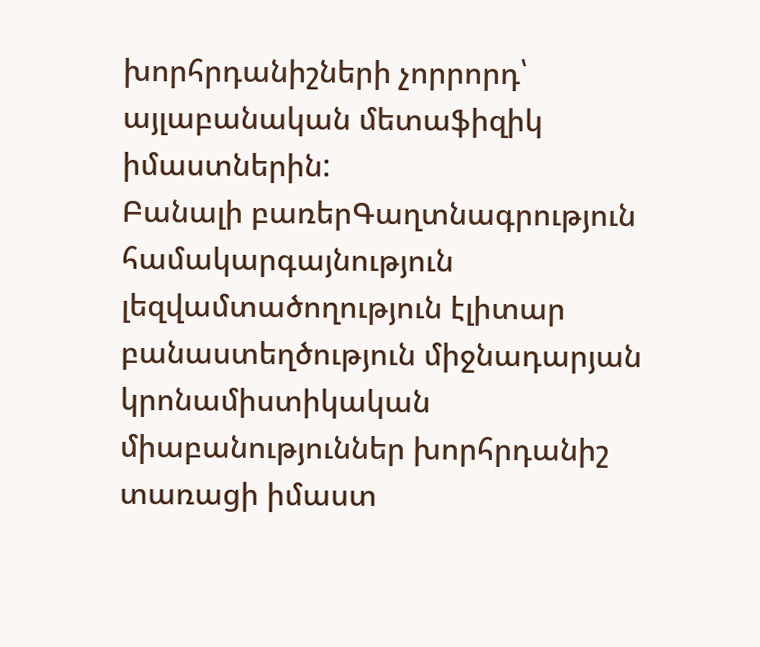խորհրդանիշների չորրորդ՝ այլաբանական մետաֆիզիկ իմաստներին:
Բանալի բառերԳաղտնագրություն համակարգայնություն լեզվամտածողություն էլիտար բանաստեղծություն միջնադարյան կրոնամիստիկական միաբանություններ խորհրդանիշ տառացի իմաստ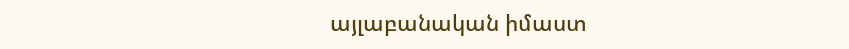այլաբանական իմաստ